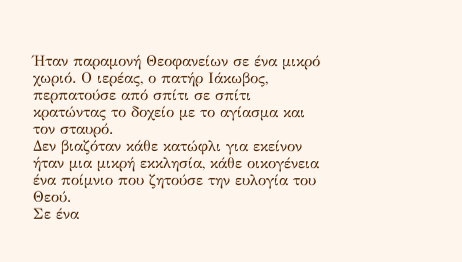Ήταν παραμονή Θεοφανείων σε ένα μικρό χωριό. Ο ιερέας, ο πατήρ Ιάκωβος, περπατούσε από σπίτι σε σπίτι κρατώντας το δοχείο με το αγίασμα και τον σταυρό.
Δεν βιαζόταν κάθε κατώφλι για εκείνον ήταν μια μικρή εκκλησία, κάθε οικογένεια ένα ποίμνιο που ζητούσε την ευλογία του Θεού.
Σε ένα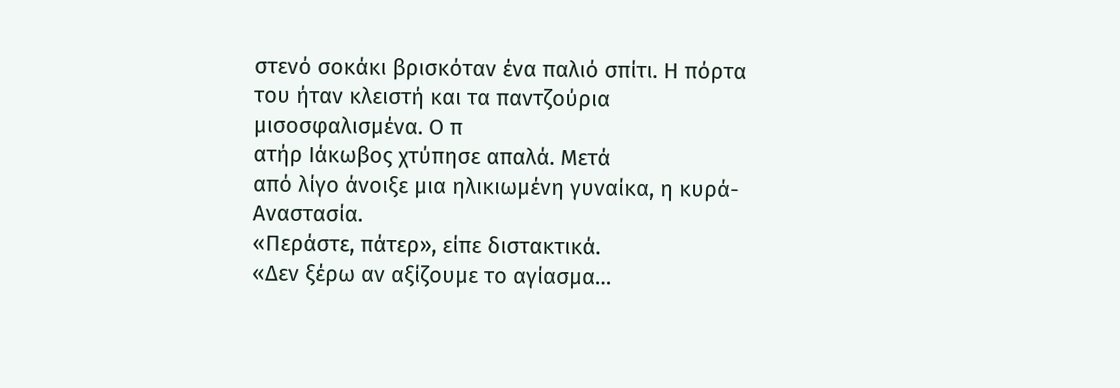στενό σοκάκι βρισκόταν ένα παλιό σπίτι. Η πόρτα του ήταν κλειστή και τα παντζούρια μισοσφαλισμένα. Ο π
ατήρ Ιάκωβος χτύπησε απαλά. Μετά
από λίγο άνοιξε μια ηλικιωμένη γυναίκα, η κυρά-Αναστασία.
«Περάστε, πάτερ», είπε διστακτικά.
«Δεν ξέρω αν αξίζουμε το αγίασμα…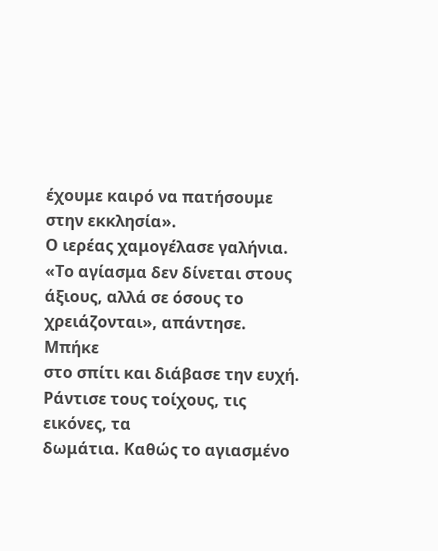έχουμε καιρό να πατήσουμε στην εκκλησία».
Ο ιερέας χαμογέλασε γαλήνια.
«Το αγίασμα δεν δίνεται στους άξιους, αλλά σε όσους το χρειάζονται», απάντησε.
Μπήκε
στο σπίτι και διάβασε την ευχή. Ράντισε τους τοίχους, τις εικόνες, τα
δωμάτια. Καθώς το αγιασμένο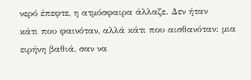νερό έπεφτε, η ατμόσφαιρα άλλαζε. Δεν ήταν
κάτι που φαινόταν, αλλά κάτι που αισθανόταν: μια ειρήνη βαθιά, σαν να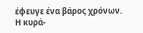έφευγε ένα βάρος χρόνων.
Η κυρά-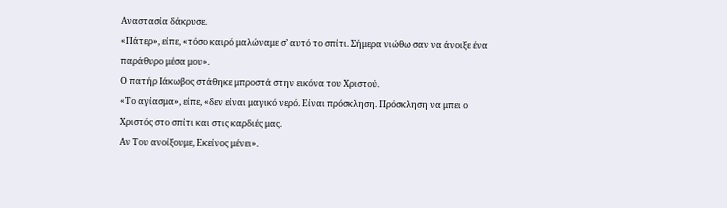Αναστασία δάκρυσε.
«Πάτερ», είπε, «τόσο καιρό μαλώναμε σ’ αυτό το σπίτι. Σήμερα νιώθω σαν να άνοιξε ένα παράθυρο μέσα μου».
Ο πατήρ Ιάκωβος στάθηκε μπροστά στην εικόνα του Χριστού.
«Το αγίασμα», είπε, «δεν είναι μαγικό νερό. Είναι πρόσκληση. Πρόσκληση να μπει ο Χριστός στο σπίτι και στις καρδιές μας.
Αν Του ανοίξουμε, Εκείνος μένει».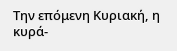Την επόμενη Κυριακή, η κυρά-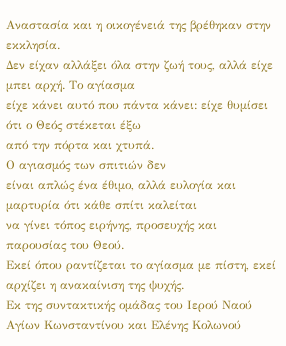Αναστασία και η οικογένειά της βρέθηκαν στην εκκλησία.
Δεν είχαν αλλάξει όλα στην ζωή τους, αλλά είχε μπει αρχή. Το αγίασμα
είχε κάνει αυτό που πάντα κάνει: είχε θυμίσει ότι ο Θεός στέκεται έξω
από την πόρτα και χτυπά.
Ο αγιασμός των σπιτιών δεν
είναι απλώς ένα έθιμο, αλλά ευλογία και μαρτυρία ότι κάθε σπίτι καλείται
να γίνει τόπος ειρήνης, προσευχής και παρουσίας του Θεού.
Εκεί όπου ραντίζεται το αγίασμα με πίστη, εκεί αρχίζει η ανακαίνιση της ψυχής.
Εκ της συντακτικής ομάδας του Ιερού Ναού Αγίων Κωνσταντίνου και Ελένης Κολωνού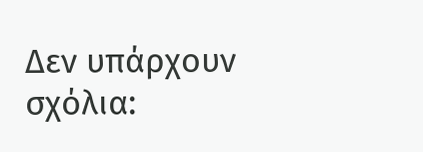Δεν υπάρχουν σχόλια: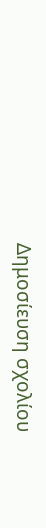Δημοσίευση σχολίου